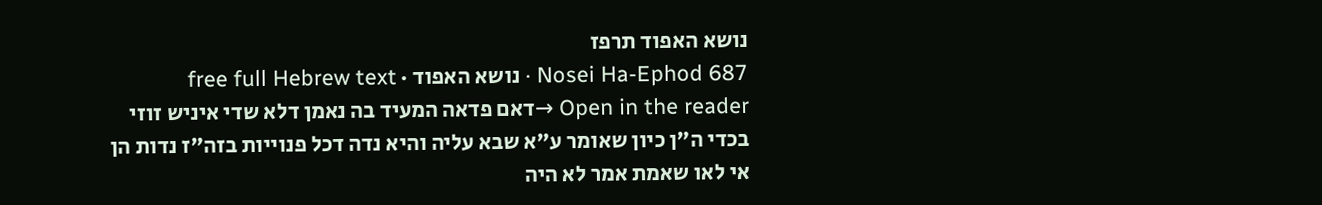נושא האפוד תרפז
Nosei Ha-Ephod 687 · נושא האפוד · free full Hebrew text
Open in the reader →דאם פדאה המעיד בה נאמן דלא שדי איניש זוזי בכדי ה"ן כיון שאומר ע"א שבא עליה והיא נדה דכל פנוייות בזה"ז נדות הן אי לאו שאמת אמר לא היה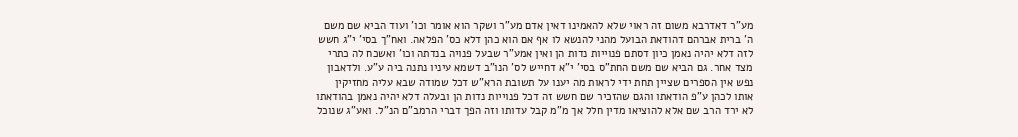מע"ר דאדרבא משום זה ראוי שלא להאמינו דאין אדם מע"ר ושקר הוא אומר וכו' ועוד הביא שם משם ה' ברית אברהם דהודאת הבועל מהני להנשא לו אף אם הוא כהן דלא כס' הפלאה. ואח"ך בסי' י"ג חשש לזה דלא יהיה נאמן כיון דסתם פנוייות נדות הן ואין אמע"ר שבעל פנויה בנדתה וכו' ואשכח לה כתרי מצד אחר. גם הביא שם משם החת"ס בסי' י"א דחייש לס' הנו"ב דשמא עיניו נתנה ביה ע"ע. ולדאבון נפש אין הספרים שציין תחת ידי לראות מה יענו על תשובת הרא"ש דכל שמודה שבא עליה מחזיקין אותו לכהן ע"פ הודאתו והגם שהזכיר שם חשש זה דכל פנוייות נדות הן ובעלה דלא יהיה נאמן בהודאתו לא ירד הרב שם אלא להוציאו מדין חלל אך מ"מ קבל עדותו וזה הפך דברי הרמב"ם הנ"ל. ואע"ג שנוכל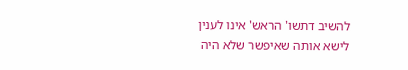להשיב דתשו' הראש' אינו לענין לישא אותה שאיפשר שלא היה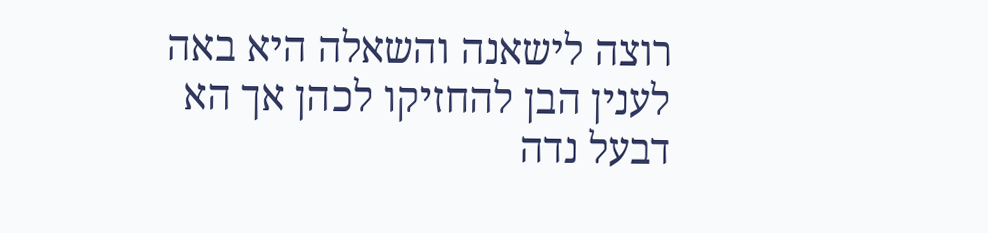רוצה לישאנה והשאלה היא באה לענין הבן להחזיקו לכהן אך הא דבעל נדה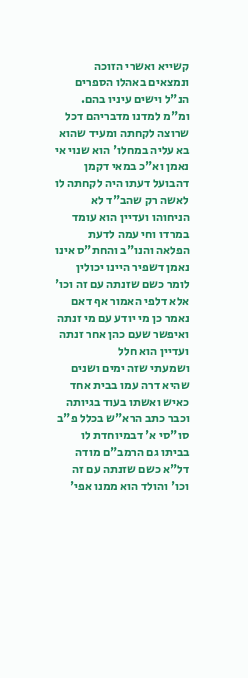קשייא ואשרי הזוכה ונמצאים באהלו הספרים הנ"ל וישים עיניו בהם. ומ"מ למדנו מדבריהם דכל שרוצה לקחתה ומעיד שהוא בא עליה במחלו' הוא שנוי אי נאמן וא"כ במאי דקמן דהבועל דעתו היה לקחתה לו לאשה רק שהב"ד לא הניחוהו ועדיין הוא עומד במרדו וחי עמה לדעת הפלאה והנו"ב והחת"ס אינו נאמן דשפיר היינו יכולין לומר כשם שזנתה עם זה וכו' אלא דלפי האמור אף דאם נאמר כן מי יודע עם מי זנתה ואיפשר שעם כהן אחר זנתה ועדיין הוא חלל
ושמעתי שזה ימים ושנים שהיא דרה עמו בבית אחד כאיש ואשתו בעוד בגיותה וכבר כתב הרא"ש בכלל פ"ב סו"סי א' דבמיוחדת לו בביתו גם הרמב"ם מודה דל"א כשם שזנתה עם זה וכו' והולד הוא ממנו אפי'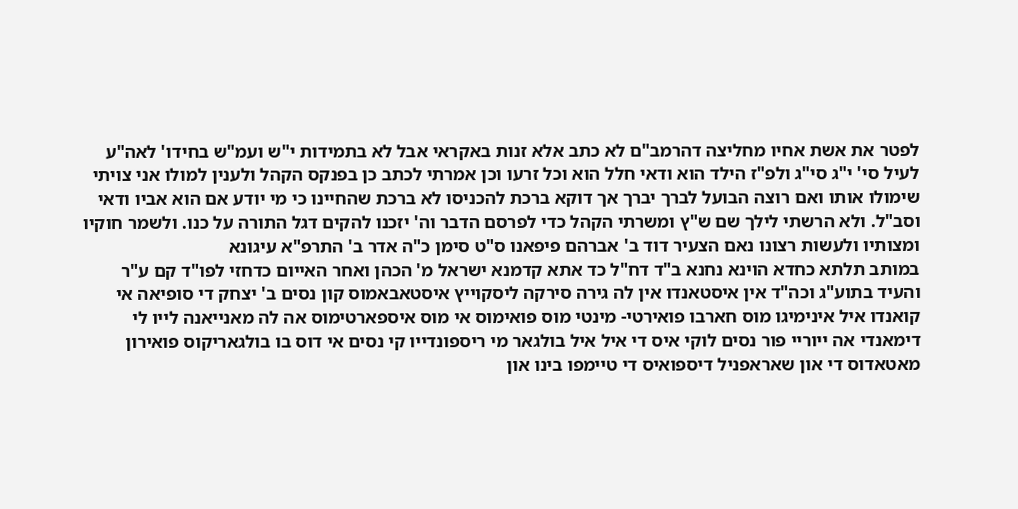לפטר את אשת אחיו מחליצה דהרמב"ם לא כתב אלא זנות באקראי אבל לא בתמידות י"ש ועמ"ש בחידו' לאה"ע לעיל סי' י"ג סי"ג ולפ"ז הילד הוא ודאי חלל הוא וכל זרעו וכן אמרתי לכתב כן בפנקס הקהל ולענין למולו אני צויתי שימולו אותו ואם רוצה הבועל לברך יברך אך דוקא ברכת להכניסו לא ברכת שהחיינו כי מי יודע אם הוא אביו ודאי וסב"ל. ולא הרשתי לילך שם ש"ץ ומשרתי הקהל כדי לפרסם הדבר וה' יזכנו להקים דגל התורה על כנו. ולשמר חוקיו ומצותיו ולעשות רצונו נאם הצעיר דוד ב' אברהם פיפאנו ס"ט סימן כ"ה אדר ב' התרפ"א עיגונא
במותב תלתא כחדא הוינא נחנא ב"ד דח"ל כד אתא קדמנא ישראל מ' הכהן ואחר האייום כדחזי לפו"ד קם ע"ר והעיד בתוע"ג וכה"ד אין איסטאנדו אין לה גירה סירקה ליסקוייץ איסטאבאמוס קון נסים ב' יצחק די סופיאה אי קואנדו איל אינימיגו מוס חארבו פואירטי- מינטי מוס פואימוס אי מוס איספארטימוס אה לה מאנייאנה לייו לי דימאנדי אה ייוריי פור נסים לוקי איס די איל איל בולגאר מי ריספונדייו קי נסים אי דוס בו בולגאריקוס פואירון מאטאדוס די און שאראפניל דיספואיס די טיימפו בינו און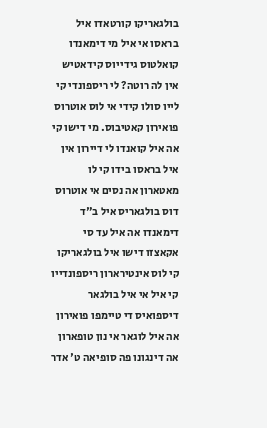בולגאריקו קורטאדו איל בראסו אי איל מי דימאנדו קואלטוס גידייוס קידאטיש אין לה רוטה? לי ריספונדי קי לייו סולו קידי אי לוס אוטרוס פואירון קאטיבוס. מי דישו קי אה איל קואנדו לי דיירון אין איל בראסו בידו קי לו מאטארון אה נסים אי אוטרוס דוס בולגאריס איל ב"ד דימאנדו אה איל עד סי אקאצזו דישו איל בולגאריקו קי לוס אינטירארון ריספונדייו קי איל אי איל בולגאר דיספואיס די טיימפו פואירון אה איל לוגאר אי נון טופארון אה דינגונו פה סופיאה ט' אדר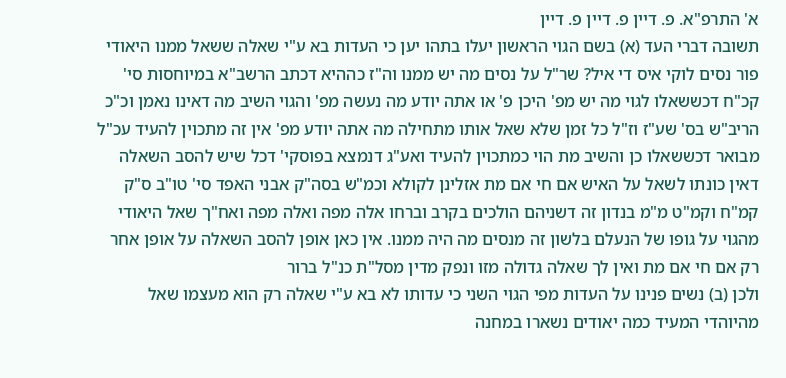א' התרפ"א. פ. דיין פ. דיין פ. דיין
תשובה דברי העד (א) בשם הגוי הראשון יעלו בתהו יען כי העדות בא ע"י שאלה ששאל ממנו היאודי פור נסים לוקי איס די איל? שר"ל על נסים מה יש ממנו וה"ז כההיא דכתב הרשב"א במיוחסות סי' קכ"ח דכששאלו לגוי מה יש מפ' היכן פ' או אתה יודע מה נעשה מפ' והגוי השיב מה דאינו נאמן וכ"כ הריב"ש בס' שע"ז וז"ל כל זמן שלא שאל אותו מתחילה מה אתה יודע מפ' אין זה מתכוין להעיד עכ"ל מבואר דכששאלו כן והשיב מת הוי כמתכוין להעיד ואע"ג דנמצא בפוסקי' דכל שיש להסב השאלה דאין כונתו לשאל על האיש אם חי אם מת אזלינן לקולא וכמ"ש בסה"ק אבני האפד סי' טו"ב ס"ק קמ"ח וקמ"ט מ"מ בנדון זה דשניהם הולכים בקרב וברחו אלה מפה ואלה מפה ואח"ך שאל היאודי מהגוי על גופו של הנעלם בלשון זה מנסים מה היה ממנו. אין כאן אופן להסב השאלה על אופן אחר רק אם חי אם מת ואין לך שאלה גדולה מזו ונפק מדין מסל"ת כנ"ל ברור
ולכן (ב) נשים פנינו על העדות מפי הגוי השני כי עדותו לא בא ע"י שאלה רק הוא מעצמו שאל מהיוהדי המעיד כמה יאודים נשארו במחנה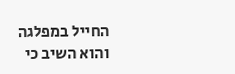החייל במפלגה והוא השיב כי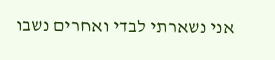אני נשארתי לבדי ואחרים נשבו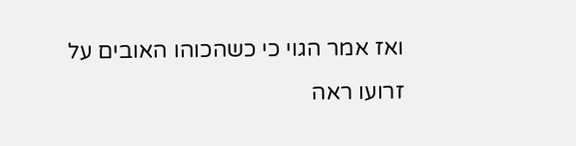ואז אמר הגוי כי כשהכוהו האובים על זרועו ראה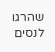שהרגו לנסים